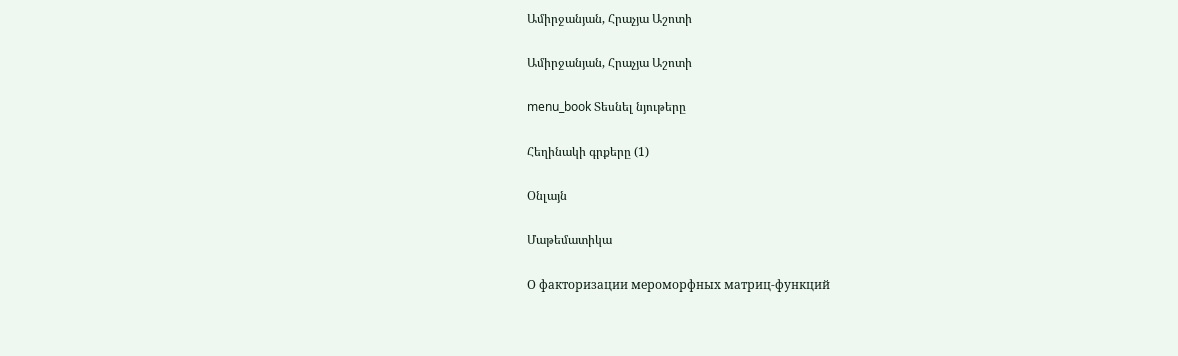Ամիրջանյան, Հրաչյա Աշոտի

Ամիրջանյան, Հրաչյա Աշոտի

menu_book Տեսնել նյութերը

Հեղինակի գրքերը (1)

Օնլայն

Մաթեմատիկա

О факторизации мероморфных матриц-функций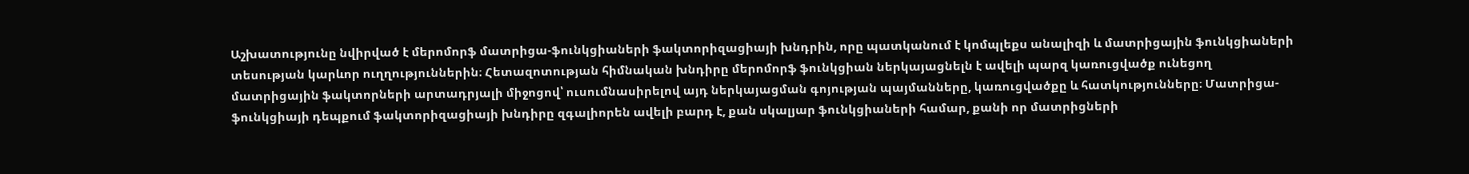Աշխատությունը նվիրված է մերոմորֆ մատրիցա-ֆունկցիաների ֆակտորիզացիայի խնդրին, որը պատկանում է կոմպլեքս անալիզի և մատրիցային ֆունկցիաների տեսության կարևոր ուղղություններին։ Հետազոտության հիմնական խնդիրը մերոմորֆ ֆունկցիան ներկայացնելն է ավելի պարզ կառուցվածք ունեցող մատրիցային ֆակտորների արտադրյալի միջոցով՝ ուսումնասիրելով այդ ներկայացման գոյության պայմանները, կառուցվածքը և հատկությունները։ Մատրիցա-ֆունկցիայի դեպքում ֆակտորիզացիայի խնդիրը զգալիորեն ավելի բարդ է, քան սկալյար ֆունկցիաների համար, քանի որ մատրիցների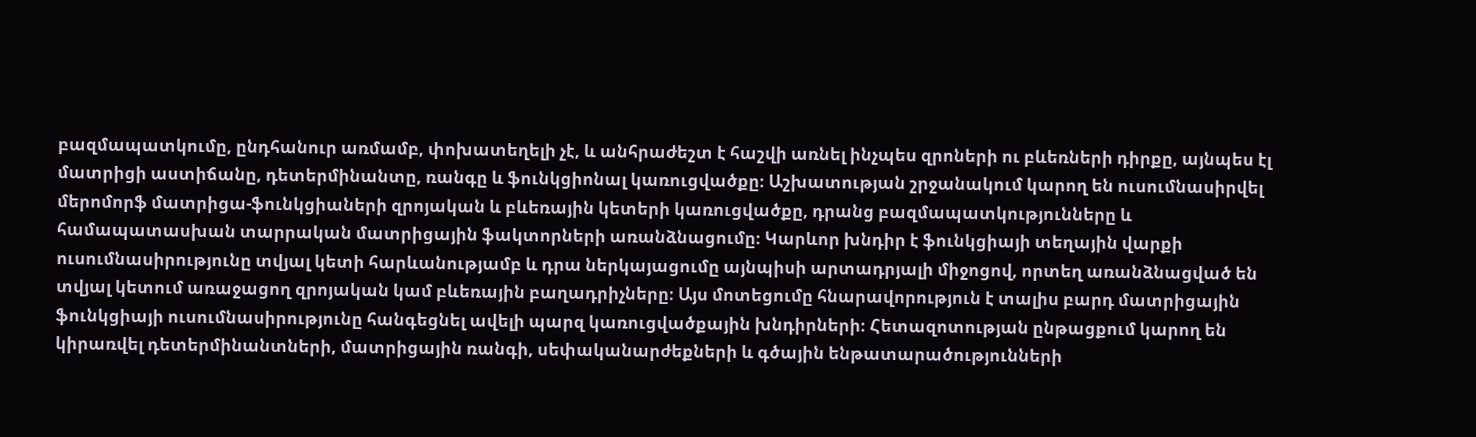բազմապատկումը, ընդհանուր առմամբ, փոխատեղելի չէ, և անհրաժեշտ է հաշվի առնել ինչպես զրոների ու բևեռների դիրքը, այնպես էլ մատրիցի աստիճանը, դետերմինանտը, ռանգը և ֆունկցիոնալ կառուցվածքը։ Աշխատության շրջանակում կարող են ուսումնասիրվել մերոմորֆ մատրիցա-ֆունկցիաների զրոյական և բևեռային կետերի կառուցվածքը, դրանց բազմապատկությունները և համապատասխան տարրական մատրիցային ֆակտորների առանձնացումը։ Կարևոր խնդիր է ֆունկցիայի տեղային վարքի ուսումնասիրությունը տվյալ կետի հարևանությամբ և դրա ներկայացումը այնպիսի արտադրյալի միջոցով, որտեղ առանձնացված են տվյալ կետում առաջացող զրոյական կամ բևեռային բաղադրիչները։ Այս մոտեցումը հնարավորություն է տալիս բարդ մատրիցային ֆունկցիայի ուսումնասիրությունը հանգեցնել ավելի պարզ կառուցվածքային խնդիրների։ Հետազոտության ընթացքում կարող են կիրառվել դետերմինանտների, մատրիցային ռանգի, սեփականարժեքների և գծային ենթատարածությունների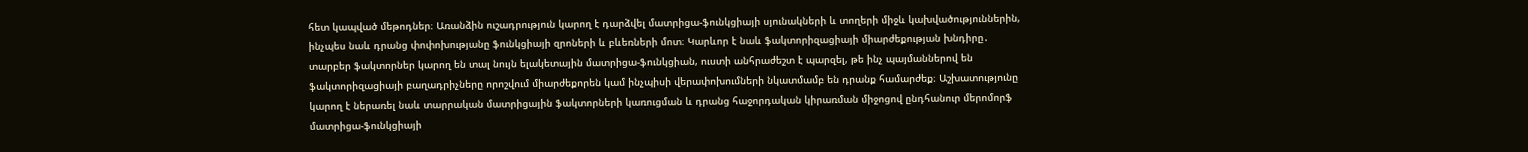հետ կապված մեթոդներ։ Առանձին ուշադրություն կարող է դարձվել մատրիցա-ֆունկցիայի սյունակների և տողերի միջև կախվածություններին, ինչպես նաև դրանց փոփոխությանը ֆունկցիայի զրոների և բևեռների մոտ։ Կարևոր է նաև ֆակտորիզացիայի միարժեքության խնդիրը․ տարբեր ֆակտորներ կարող են տալ նույն ելակետային մատրիցա-ֆունկցիան, ուստի անհրաժեշտ է պարզել, թե ինչ պայմաններով են ֆակտորիզացիայի բաղադրիչները որոշվում միարժեքորեն կամ ինչպիսի վերափոխումների նկատմամբ են դրանք համարժեք։ Աշխատությունը կարող է ներառել նաև տարրական մատրիցային ֆակտորների կառուցման և դրանց հաջորդական կիրառման միջոցով ընդհանուր մերոմորֆ մատրիցա-ֆունկցիայի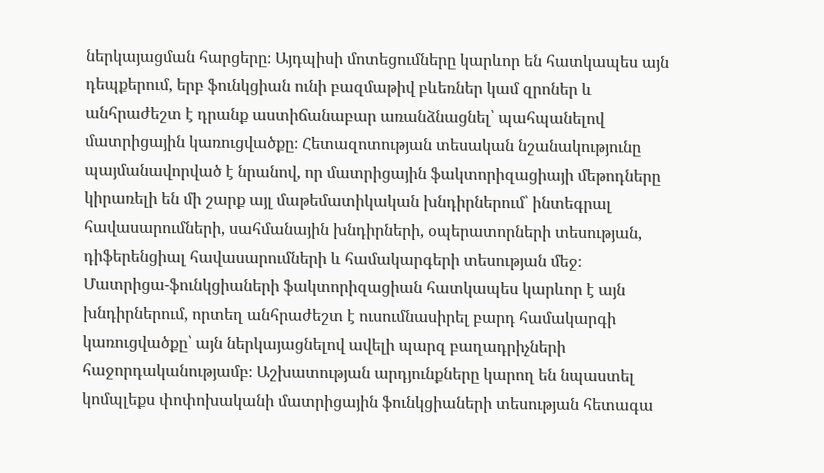ներկայացման հարցերը։ Այդպիսի մոտեցումները կարևոր են հատկապես այն դեպքերում, երբ ֆունկցիան ունի բազմաթիվ բևեռներ կամ զրոներ և անհրաժեշտ է դրանք աստիճանաբար առանձնացնել՝ պահպանելով մատրիցային կառուցվածքը։ Հետազոտության տեսական նշանակությունը պայմանավորված է նրանով, որ մատրիցային ֆակտորիզացիայի մեթոդները կիրառելի են մի շարք այլ մաթեմատիկական խնդիրներում՝ ինտեգրալ հավասարումների, սահմանային խնդիրների, օպերատորների տեսության, դիֆերենցիալ հավասարումների և համակարգերի տեսության մեջ։ Մատրիցա-ֆունկցիաների ֆակտորիզացիան հատկապես կարևոր է այն խնդիրներում, որտեղ անհրաժեշտ է ուսումնասիրել բարդ համակարգի կառուցվածքը՝ այն ներկայացնելով ավելի պարզ բաղադրիչների հաջորդականությամբ։ Աշխատության արդյունքները կարող են նպաստել կոմպլեքս փոփոխականի մատրիցային ֆունկցիաների տեսության հետագա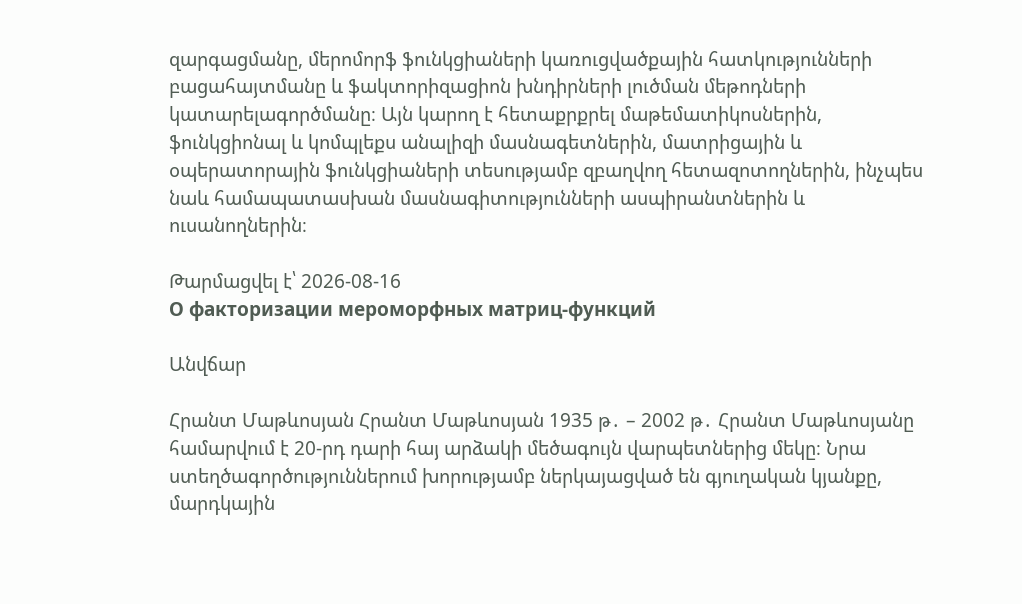զարգացմանը, մերոմորֆ ֆունկցիաների կառուցվածքային հատկությունների բացահայտմանը և ֆակտորիզացիոն խնդիրների լուծման մեթոդների կատարելագործմանը։ Այն կարող է հետաքրքրել մաթեմատիկոսներին, ֆունկցիոնալ և կոմպլեքս անալիզի մասնագետներին, մատրիցային և օպերատորային ֆունկցիաների տեսությամբ զբաղվող հետազոտողներին, ինչպես նաև համապատասխան մասնագիտությունների ասպիրանտներին և ուսանողներին։

Թարմացվել է՝ 2026-08-16
О факторизации мероморфных матриц-функций

Անվճար

Հրանտ Մաթևոսյան Հրանտ Մաթևոսյան 1935 թ․ – 2002 թ․ Հրանտ Մաթևոսյանը համարվում է 20-րդ դարի հայ արձակի մեծագույն վարպետներից մեկը։ Նրա ստեղծագործություններում խորությամբ ներկայացված են գյուղական կյանքը, մարդկային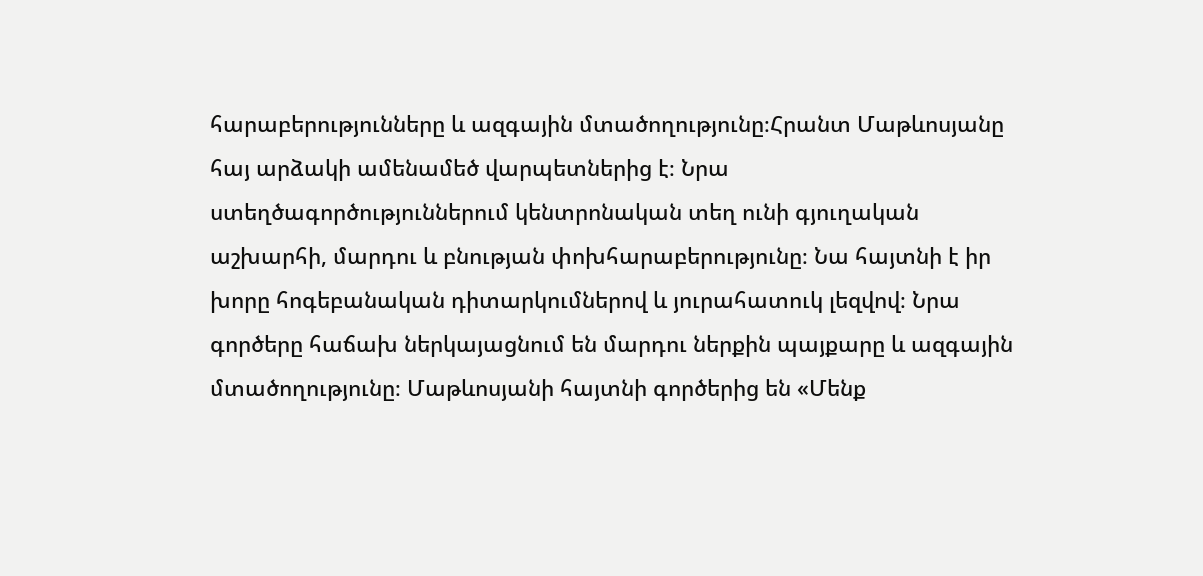հարաբերությունները և ազգային մտածողությունը։Հրանտ Մաթևոսյանը հայ արձակի ամենամեծ վարպետներից է։ Նրա ստեղծագործություններում կենտրոնական տեղ ունի գյուղական աշխարհի, մարդու և բնության փոխհարաբերությունը։ Նա հայտնի է իր խորը հոգեբանական դիտարկումներով և յուրահատուկ լեզվով։ Նրա գործերը հաճախ ներկայացնում են մարդու ներքին պայքարը և ազգային մտածողությունը։ Մաթևոսյանի հայտնի գործերից են «Մենք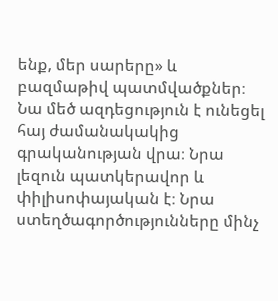ենք, մեր սարերը» և բազմաթիվ պատմվածքներ։ Նա մեծ ազդեցություն է ունեցել հայ ժամանակակից գրականության վրա։ Նրա լեզուն պատկերավոր և փիլիսոփայական է։ Նրա ստեղծագործությունները մինչ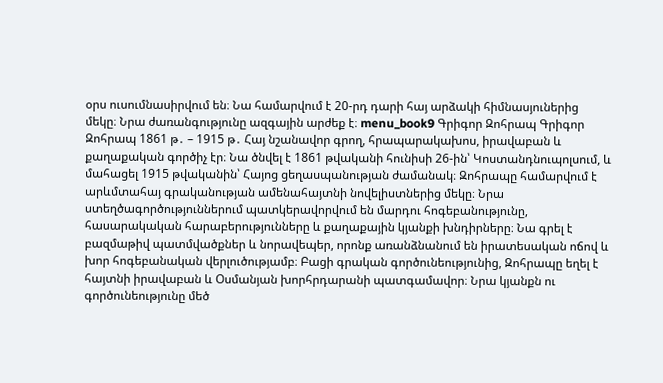օրս ուսումնասիրվում են։ Նա համարվում է 20-րդ դարի հայ արձակի հիմնասյուներից մեկը։ Նրա ժառանգությունը ազգային արժեք է։ menu_book9 Գրիգոր Զոհրապ Գրիգոր Զոհրապ 1861 թ․ – 1915 թ․ Հայ նշանավոր գրող, հրապարակախոս, իրավաբան և քաղաքական գործիչ էր։ Նա ծնվել է 1861 թվականի հունիսի 26-ին՝ Կոստանդնուպոլսում, և մահացել 1915 թվականին՝ Հայոց ցեղասպանության ժամանակ։ Զոհրապը համարվում է արևմտահայ գրականության ամենահայտնի նովելիստներից մեկը։ Նրա ստեղծագործություններում պատկերավորվում են մարդու հոգեբանությունը, հասարակական հարաբերությունները և քաղաքային կյանքի խնդիրները։ Նա գրել է բազմաթիվ պատմվածքներ և նորավեպեր, որոնք առանձնանում են իրատեսական ոճով և խոր հոգեբանական վերլուծությամբ։ Բացի գրական գործունեությունից, Զոհրապը եղել է հայտնի իրավաբան և Օսմանյան խորհրդարանի պատգամավոր։ Նրա կյանքն ու գործունեությունը մեծ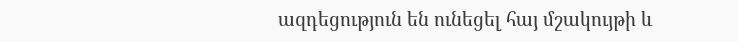ազդեցություն են ունեցել հայ մշակույթի և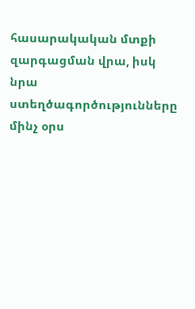հասարակական մտքի զարգացման վրա, իսկ նրա ստեղծագործությունները մինչ օրս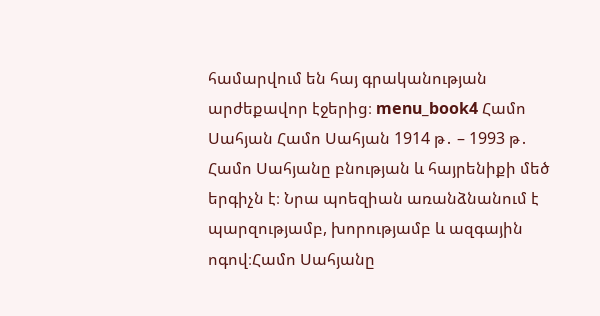համարվում են հայ գրականության արժեքավոր էջերից։ menu_book4 Համո Սահյան Համո Սահյան 1914 թ․ – 1993 թ․ Համո Սահյանը բնության և հայրենիքի մեծ երգիչն է։ Նրա պոեզիան առանձնանում է պարզությամբ, խորությամբ և ազգային ոգով։Համո Սահյանը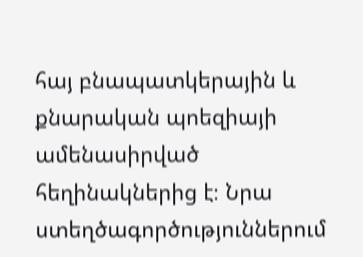հայ բնապատկերային և քնարական պոեզիայի ամենասիրված հեղինակներից է։ Նրա ստեղծագործություններում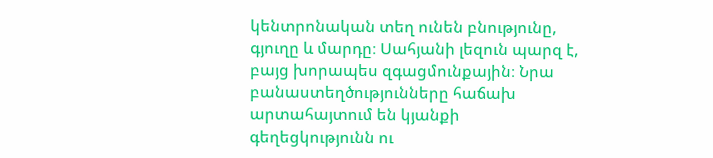կենտրոնական տեղ ունեն բնությունը, գյուղը և մարդը։ Սահյանի լեզուն պարզ է, բայց խորապես զգացմունքային։ Նրա բանաստեղծությունները հաճախ արտահայտում են կյանքի գեղեցկությունն ու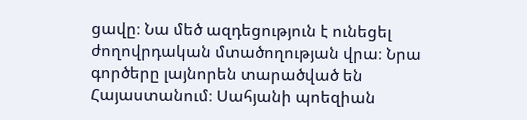ցավը։ Նա մեծ ազդեցություն է ունեցել ժողովրդական մտածողության վրա։ Նրա գործերը լայնորեն տարածված են Հայաստանում։ Սահյանի պոեզիան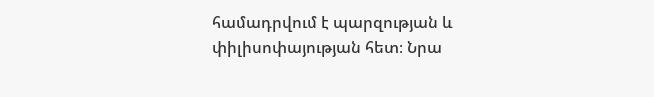համադրվում է պարզության և փիլիսոփայության հետ։ Նրա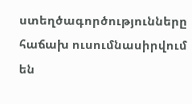ստեղծագործությունները հաճախ ուսումնասիրվում են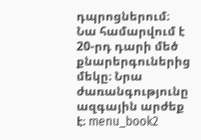դպրոցներում։ Նա համարվում է 20-րդ դարի մեծ քնարերգուներից մեկը։ Նրա ժառանգությունը ազգային արժեք է։ menu_book2